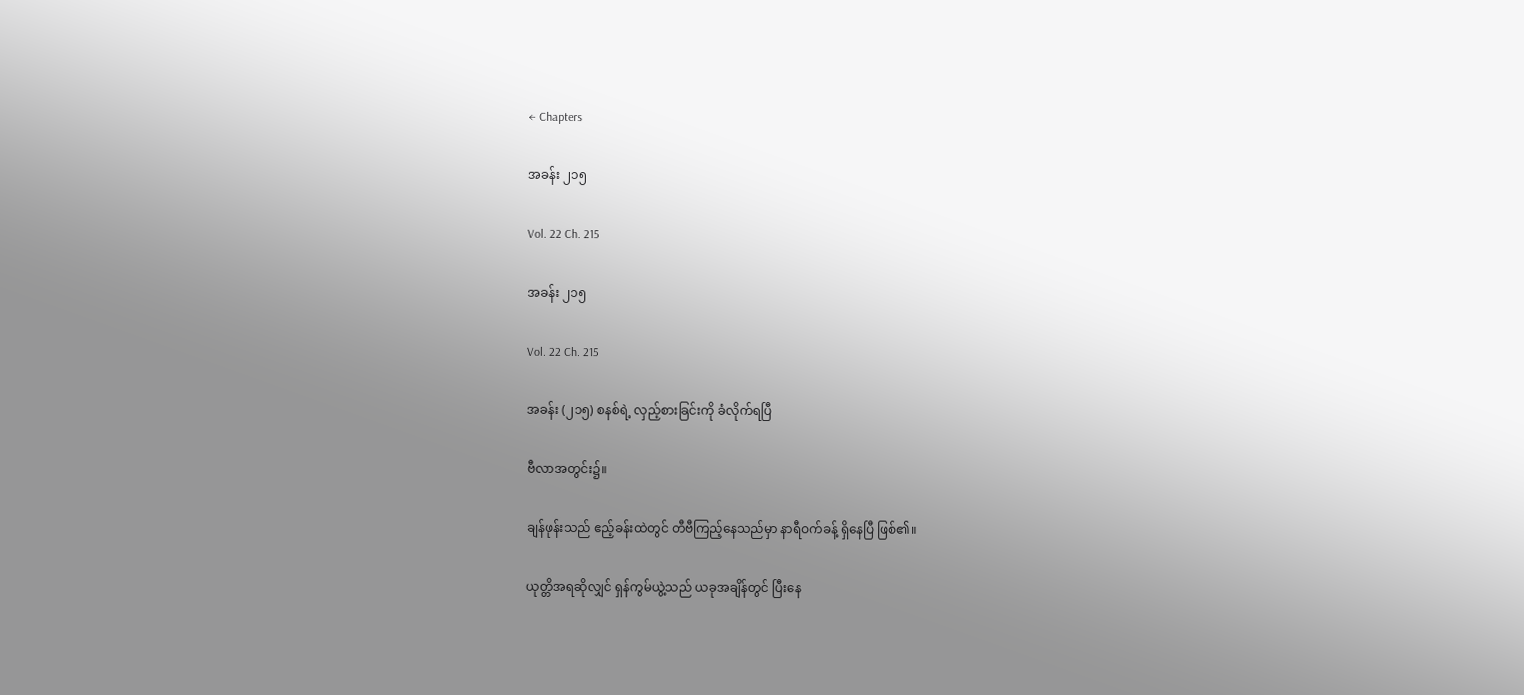← Chapters

အခန်း ၂၁၅

Vol. 22 Ch. 215

အခန်း ၂၁၅

Vol. 22 Ch. 215

အခန်း (၂၁၅) စနစ်ရဲ့ လှည့်စားခြင်းကို ခံလိုက်ရပြီ

ဗီလာအတွင်း၌။

ချန်ဖုန်းသည် ဧည့်ခန်းထဲတွင် တီဗီကြည့်နေသည်မှာ နာရီဝက်ခန့် ရှိနေပြီ ဖြစ်၏။

ယုတ္တိအရဆိုလျှင် ရှန်ကွမ်ယွဲ့သည် ယခုအချိန်တွင် ပြီးနေ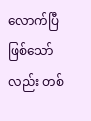လောက်ပြီဖြစ်သော်လည်း တစ်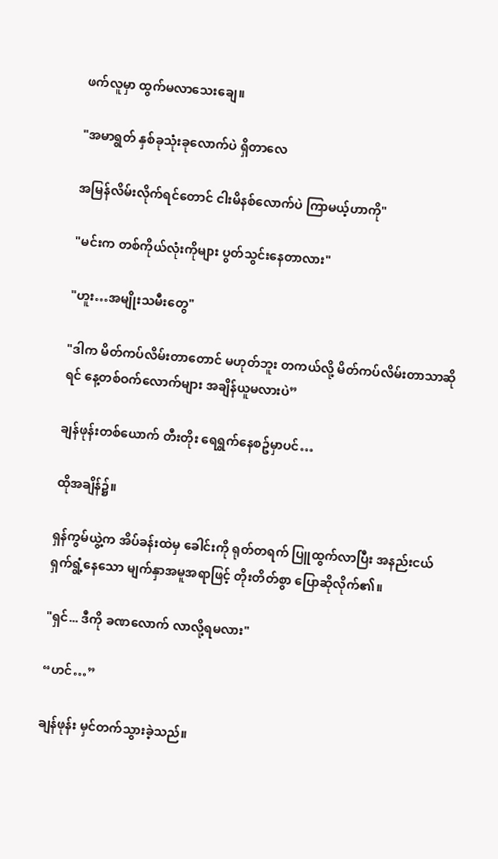ဖက်လူမှာ ထွက်မလာသေးချေ။

"အမာရွတ် နှစ်ခုသုံးခုလောက်ပဲ ရှိတာလေ

အမြန်လိမ်းလိုက်ရင်တောင် ငါးမိနစ်လောက်ပဲ ကြာမယ့်ဟာကို"

"မင်းက တစ်ကိုယ်လုံးကိုများ ပွတ်သွင်းနေတာလား"

"ဟူး…အမျိုးသမီးတွေ"

"ဒါက မိတ်ကပ်လိမ်းတာတောင် မဟုတ်ဘူး တကယ်လို့ မိတ်ကပ်လိမ်းတာသာဆိုရင် နေ့တစ်ဝက်လောက်များ အချိန်ယူမလားပဲ”

ချန်ဖုန်းတစ်ယောက် တီးတိုး ရေရွက်နေစဥ်မှာပင်…

ထိုအချိန်၌။

ရှန်ကွမ်ယွဲ့က အိပ်ခန်းထဲမှ ခေါင်းကို ရုတ်တရက် ပြူထွက်လာပြီး အနည်းငယ် ရှက်ရွံ့နေသော မျက်နှာအမူအရာဖြင့် တိုးတိတ်စွာ ပြောဆိုလိုက်၏။

"ရှင်... ဒီကို ခဏလောက် လာလို့ရမလား"

“ဟင်…”

ချန်ဖုန်း မှင်တက်သွားခဲ့သည်။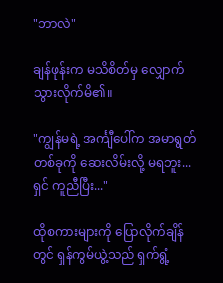"ဘာလဲ"

ချန်ဖုန်းက မသိစိတ်မှ လျှောက်သွားလိုက်မိ၏။

"ကျွန်မရဲ့ အင်္ကျီပေါ်က အမာရွတ်တစ်ခုကို ဆေးလိမ်းလို့ မရဘူး... ရှင် ကူညီပြီး..."

ထိုစကားများကို ပြောလိုက်ချိန်တွင် ရှန်ကွမ်ယွဲ့သည် ရှက်ရွံ့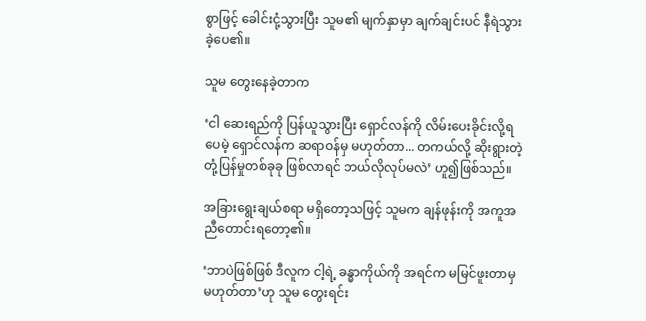စွာဖြင့် ခေါင်းငုံ့သွားပြီး သူမ၏ မျက်နှာမှာ ချက်ချင်းပင် နီရဲသွားခဲ့ပေ၏။

သူမ တွေးနေခဲ့တာက

‘ငါ ဆေးရည်ကို ပြန်ယူသွားပြီး ရှောင်လန်ကို လိမ်းပေးခိုင်းလို့ရပေမဲ့ ရှောင်လန်က ဆရာဝန်မှ မဟုတ်တာ... တကယ်လို့ ဆိုးရွားတဲ့ တုံ့ပြန်မှုတစ်ခုခု ဖြစ်လာရင် ဘယ်လိုလုပ်မလဲ’ ဟူ၍ဖြစ်သည်။

အခြားရွေးချယ်စရာ မရှိတော့သဖြင့် သူမက ချန်ဖုန်းကို အကူအညီတောင်းရတော့၏။

‘ဘာပဲဖြစ်ဖြစ် ဒီလူက ငါ့ရဲ့ ခန္ဓာကိုယ်ကို အရင်က မမြင်ဖူးတာမှ မဟုတ်တာ’ဟု သူမ တွေးရင်း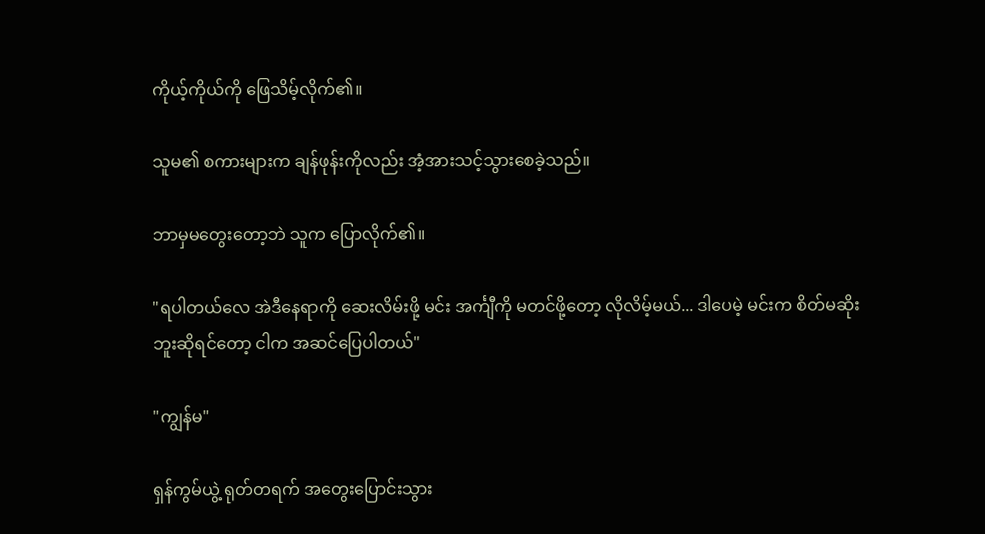ကိုယ့်ကိုယ်ကို ဖြေသိမ့်လိုက်၏။

သူမ၏ စကားများက ချန်ဖုန်းကိုလည်း အံ့အားသင့်သွားစေခဲ့သည်။

ဘာမှမတွေးတော့ဘဲ သူက ပြောလိုက်၏။

"ရပါတယ်လေ အဲဒီနေရာကို ဆေးလိမ်းဖို့ မင်း အင်္ကျီကို မတင်ဖို့တော့ လိုလိမ့်မယ်... ဒါပေမဲ့ မင်းက စိတ်မဆိုးဘူးဆိုရင်တော့ ငါက အဆင်ပြေပါတယ်"

"ကျွန်မ"

ရှန်ကွမ်ယွဲ့ ရုတ်တရက် အတွေးပြောင်းသွား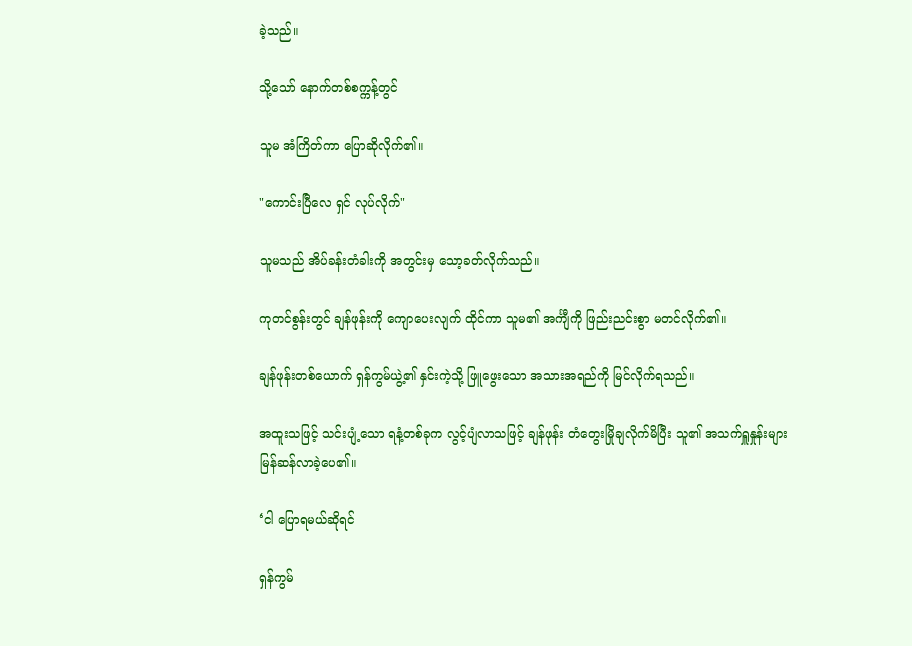ခဲ့သည်။

သို့သော် နောက်တစ်စက္ကန့်တွင်

သူမ အံကြိတ်ကာ ပြောဆိုလိုက်၏။

"ကောင်းပြီလေ ရှင် လုပ်လိုက်"

သူမသည် အိပ်ခန်းတံခါးကို အတွင်းမှ သော့ခတ်လိုက်သည်။

ကုတင်စွန်းတွင် ချန်ဖုန်းကို ကျောပေးလျက် ထိုင်ကာ သူမ၏ အင်္ကျီကို ဖြည်းညင်းစွာ မတင်လိုက်၏။

ချန်ဖုန်းတစ်ယောက် ရှန်ကွမ်ယွဲ့၏ နှင်းကဲ့သို့ ဖြူဖွေးသော အသားအရည်ကို မြင်လိုက်ရသည်။

အထူးသဖြင့် သင်းပျံ့သော ရနံ့တစ်ခုက လွင့်ပျံလာသဖြင့် ချန်ဖုန်း တံတွေးမြိုချလိုက်မိပြီး သူ၏ အသက်ရှူနှုန်းများ မြန်ဆန်လာခဲ့ပေ၏။

‘ငါ ပြောရမယ်ဆိုရင်

ရှန်ကွမ်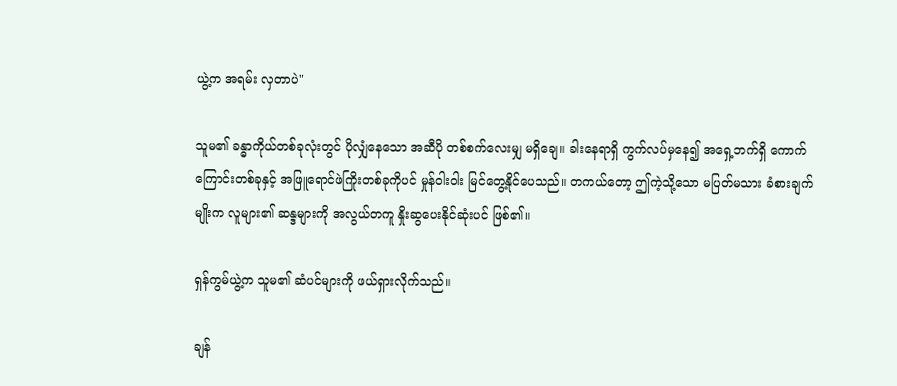ယွဲ့က အရမ်း လှတာပဲ"

သူမ၏ ခန္ဓာကိုယ်တစ်ခုလုံးတွင် ပိုလျှံနေသော အဆီပို တစ်စက်လေးမျှ မရှိချေ။ ခါးနေရာရှိ ကွက်လပ်မှနေ၍ အရှေ့ဘက်ရှိ ကောက်ကြောင်းတစ်ခုနှင့် အဖြူရောင်ဖဲကြိုးတစ်ခုကိုပင် မှုန်ဝါးဝါး မြင်တွေ့နိုင်ပေသည်။ တကယ်တော့ ဤကဲ့သို့သော မပြတ်မသား ခံစားချက်မျိုးက လူများ၏ ဆန္ဒများကို အလွယ်တကူ နှိုးဆွပေးနိုင်ဆုံးပင် ဖြစ်၏။

ရှန်ကွမ်ယွဲ့က သူမ၏ ဆံပင်များကို ဖယ်ရှားလိုက်သည်။

ချန်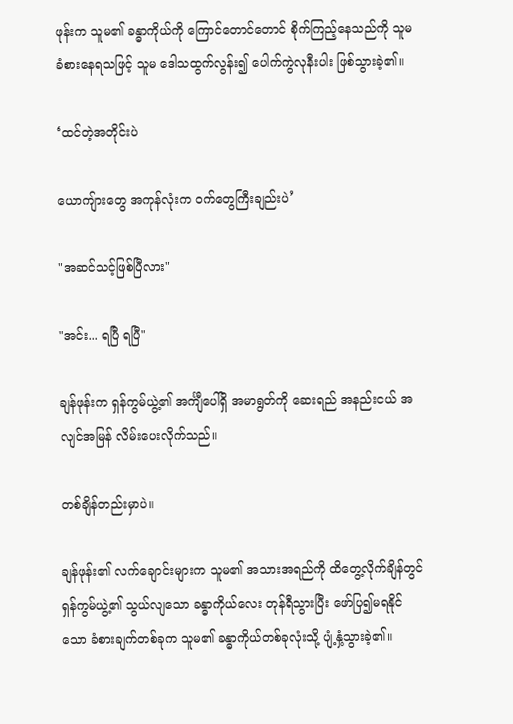ဖုန်းက သူမ၏ ခန္ဓာကိုယ်ကို ကြောင်တောင်တောင် စိုက်ကြည့်နေသည်ကို သူမ ခံစားနေရသဖြင့် သူမ ဒေါသထွက်လွန်း၍ ပေါက်ကွဲလုနီးပါး ဖြစ်သွားခဲ့၏။

‘ထင်တဲ့အတိုင်းပဲ

ယောကျ်ားတွေ အကုန်လုံးက ဝက်တွေကြီးချည်းပဲ’

"အဆင်သင့်ဖြစ်ပြီလား"

"အင်း... ရပြီ ရပြီ"

ချန်ဖုန်းက ရှန်ကွမ်ယွဲ့၏ အင်္ကျီပေါ်ရှိ အမာရွတ်ကို ဆေးရည် အနည်းငယ် အလျင်အမြန် လိမ်းပေးလိုက်သည်။

တစ်ချိန်တည်းမှာပဲ။

ချန်ဖုန်း၏ လက်ချောင်းများက သူမ၏ အသားအရည်ကို ထိတွေ့လိုက်ချိန်တွင် ရှန်ကွမ်ယွဲ့၏ သွယ်လျသော ခန္ဓာကိုယ်လေး တုန်ရီသွားပြီး ဖော်ပြ၍မရနိုင်သော ခံစားချက်တစ်ခုက သူမ၏ ခန္ဓာကိုယ်တစ်ခုလုံးသို့ ပျံ့နှံ့သွားခဲ့၏။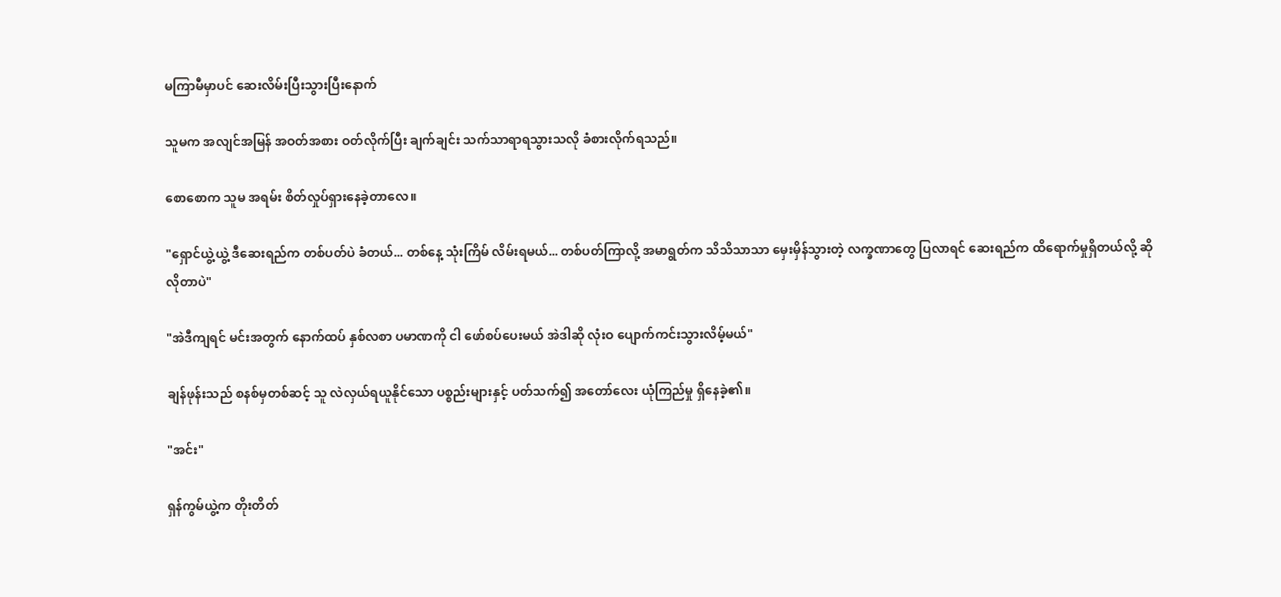မကြာမီမှာပင် ဆေးလိမ်းပြီးသွားပြီးနောက်

သူမက အလျင်အမြန် အဝတ်အစား ဝတ်လိုက်ပြီး ချက်ချင်း သက်သာရာရသွားသလို ခံစားလိုက်ရသည်။

စောစောက သူမ အရမ်း စိတ်လှုပ်ရှားနေခဲ့တာလေ။

"ရှောင်ယွဲ့ယွဲ့ ဒီဆေးရည်က တစ်ပတ်ပဲ ခံတယ်... တစ်နေ့ သုံးကြိမ် လိမ်းရမယ်... တစ်ပတ်ကြာလို့ အမာရွတ်က သိသိသာသာ မှေးမှိန်သွားတဲ့ လက္ခဏာတွေ ပြလာရင် ဆေးရည်က ထိရောက်မှုရှိတယ်လို့ ဆိုလိုတာပဲ"

"အဲဒီကျရင် မင်းအတွက် နောက်ထပ် နှစ်လစာ ပမာဏကို ငါ ဖော်စပ်ပေးမယ် အဲဒါဆို လုံးဝ ပျောက်ကင်းသွားလိမ့်မယ်"

ချန်ဖုန်းသည် စနစ်မှတစ်ဆင့် သူ လဲလှယ်ရယူနိုင်သော ပစ္စည်းများနှင့် ပတ်သက်၍ အတော်လေး ယုံကြည်မှု ရှိနေခဲ့၏။

"အင်း"

ရှန်ကွမ်ယွဲ့က တိုးတိတ်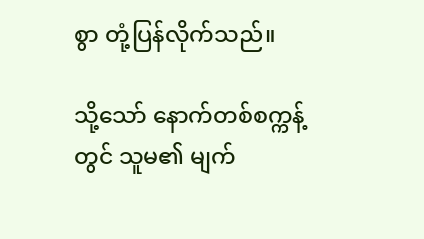စွာ တုံ့ပြန်လိုက်သည်။

သို့သော် နောက်တစ်စက္ကန့်တွင် သူမ၏ မျက်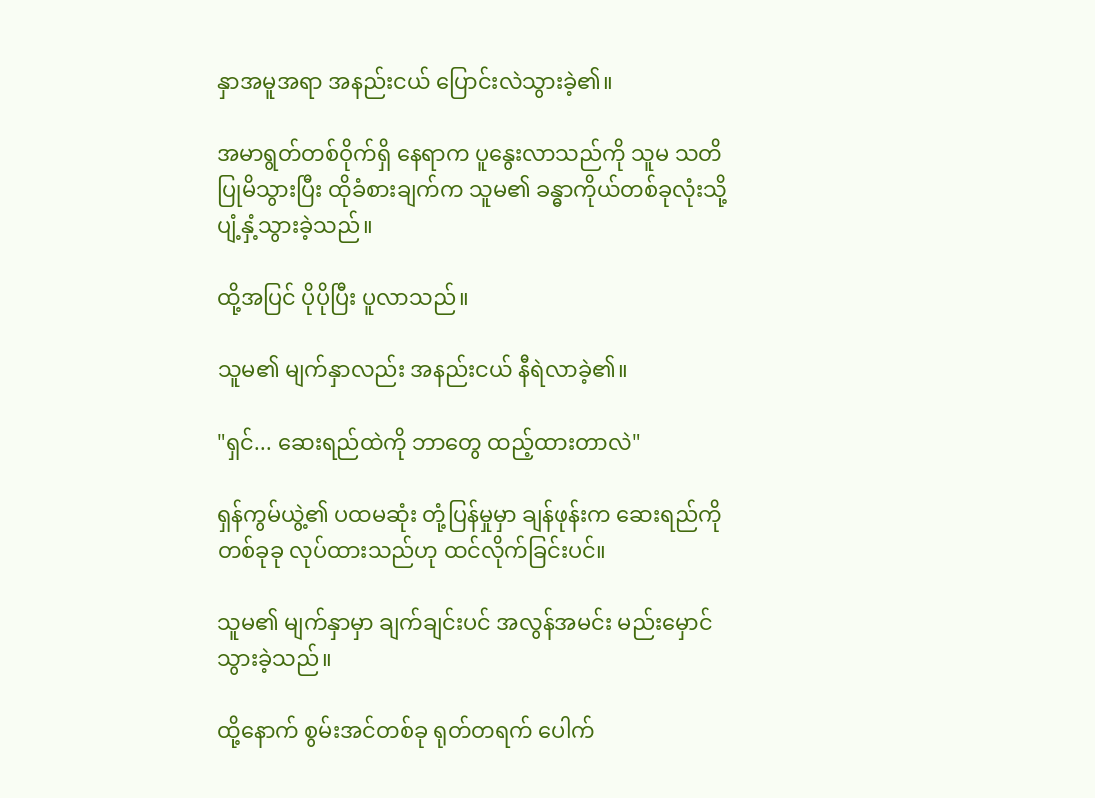နှာအမူအရာ အနည်းငယ် ပြောင်းလဲသွားခဲ့၏။

အမာရွတ်တစ်ဝိုက်ရှိ နေရာက ပူနွေးလာသည်ကို သူမ သတိပြုမိသွားပြီး ထိုခံစားချက်က သူမ၏ ခန္ဓာကိုယ်တစ်ခုလုံးသို့ ပျံ့နှံ့သွားခဲ့သည်။

ထို့အပြင် ပိုပိုပြီး ပူလာသည်။

သူမ၏ မျက်နှာလည်း အနည်းငယ် နီရဲလာခဲ့၏။

"ရှင်... ဆေးရည်ထဲကို ဘာတွေ ထည့်ထားတာလဲ"

ရှန်ကွမ်ယွဲ့၏ ပထမဆုံး တုံ့ပြန်မှုမှာ ချန်ဖုန်းက ဆေးရည်ကို တစ်ခုခု လုပ်ထားသည်ဟု ထင်လိုက်ခြင်းပင်။

သူမ၏ မျက်နှာမှာ ချက်ချင်းပင် အလွန်အမင်း မည်းမှောင်သွားခဲ့သည်။

ထို့နောက် စွမ်းအင်တစ်ခု ရုတ်တရက် ပေါက်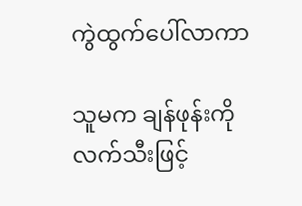ကွဲထွက်ပေါ်လာကာ

သူမက ချန်ဖုန်းကို လက်သီးဖြင့်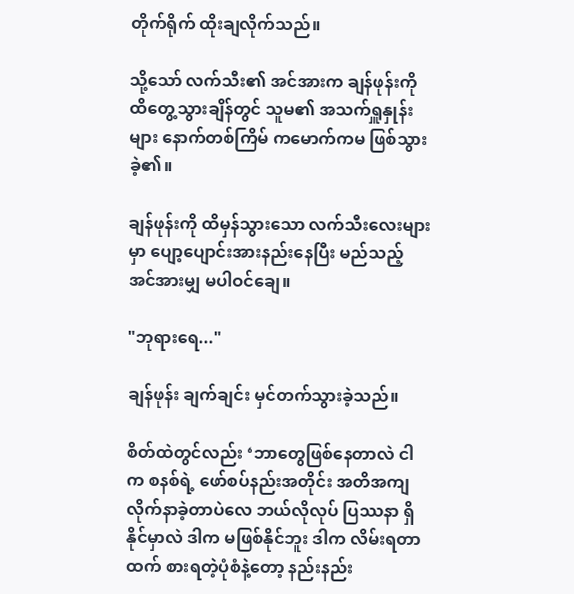တိုက်ရိုက် ထိုးချလိုက်သည်။

သို့သော် လက်သီး၏ အင်အားက ချန်ဖုန်းကို ထိတွေ့သွားချိန်တွင် သူမ၏ အသက်ရှူနှုန်းများ နောက်တစ်ကြိမ် ကမောက်ကမ ဖြစ်သွားခဲ့၏။

ချန်ဖုန်းကို ထိမှန်သွားသော လက်သီးလေးများမှာ ပျော့ပျောင်းအားနည်းနေပြီး မည်သည့် အင်အားမျှ မပါဝင်ချေ။

"ဘုရားရေ..."

ချန်ဖုန်း ချက်ချင်း မှင်တက်သွားခဲ့သည်။

စိတ်ထဲတွင်လည်း ‘ဘာတွေဖြစ်နေတာလဲ ငါက စနစ်ရဲ့ ဖော်စပ်နည်းအတိုင်း အတိအကျ လိုက်နာခဲ့တာပဲလေ ဘယ်လိုလုပ် ပြဿနာ ရှိနိုင်မှာလဲ ဒါက မဖြစ်နိုင်ဘူး ဒါက လိမ်းရတာထက် စားရတဲ့ပုံစံနဲ့တော့ နည်းနည်း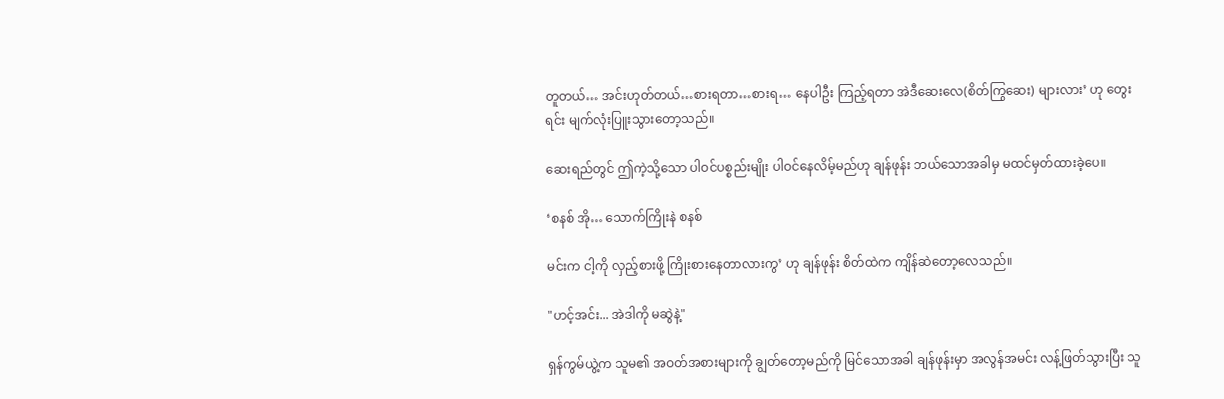တူတယ်… အင်းဟုတ်တယ်…စားရတာ…စားရ… နေပါဦး ကြည့်ရတာ အဲဒီဆေးလေ(စိတ်ကြွဆေး) များလား’ ဟု တွေးရင်း မျက်လုံးပြူးသွားတော့သည်။

ဆေးရည်တွင် ဤကဲ့သို့သော ပါဝင်ပစ္စည်းမျိုး ပါဝင်နေလိမ့်မည်ဟု ချန်ဖုန်း ဘယ်သောအခါမှ မထင်မှတ်ထားခဲ့ပေ။

‘စနစ် အို… သောက်ကြိုးနဲ စနစ်

မင်းက ငါ့ကို လှည့်စားဖို့ ကြိုးစားနေတာလားကွ’ ဟု ချန်ဖုန်း စိတ်ထဲက ကျိန်ဆဲတော့လေသည်။

"ဟင့်အင်း... အဲဒါကို မဆွဲနဲ့"

ရှန်ကွမ်ယွဲ့က သူမ၏ အဝတ်အစားများကို ချွတ်တော့မည်ကို မြင်သောအခါ ချန်ဖုန်းမှာ အလွန်အမင်း လန့်ဖြတ်သွားပြီး သူ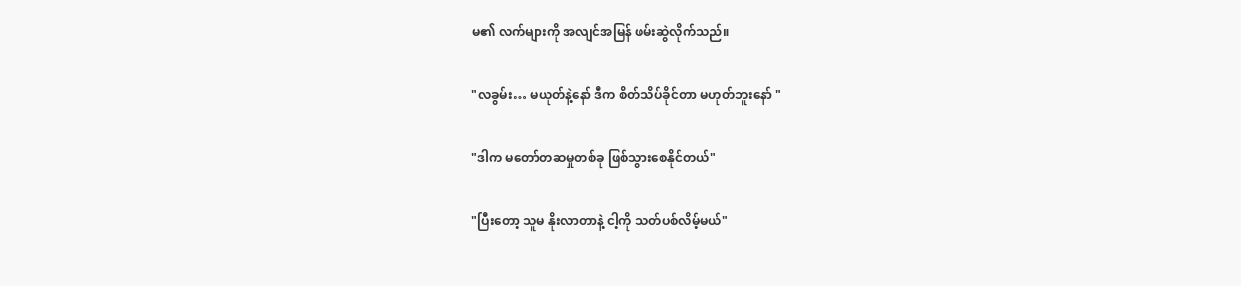မ၏ လက်များကို အလျင်အမြန် ဖမ်းဆွဲလိုက်သည်။

"လခွမ်း… မယုတ်နဲ့နော် ဒီက စိတ်သိပ်ခိုင်တာ မဟုတ်ဘူးနော် "

"ဒါက မတော်တဆမှုတစ်ခု ဖြစ်သွားစေနိုင်တယ်"

"ပြီးတော့ သူမ နိုးလာတာနဲ့ ငါ့ကို သတ်ပစ်လိမ့်မယ်"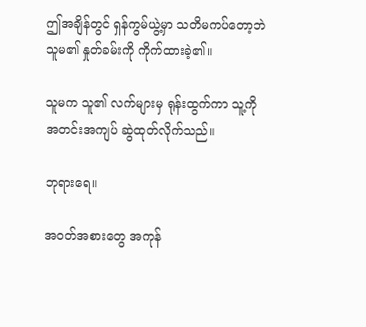ဤအချိန်တွင် ရှန်ကွမ်ယွဲ့မှာ သတိမကပ်တော့ဘဲ သူမ၏ နှုတ်ခမ်းကို ကိုက်ထားခဲ့၏။

သူမက သူ၏ လက်များမှ ရုန်းထွက်ကာ သူ့ကို အတင်းအကျပ် ဆွဲထုတ်လိုက်သည်။

ဘုရားရေ။

အဝတ်အစားတွေ အကုန်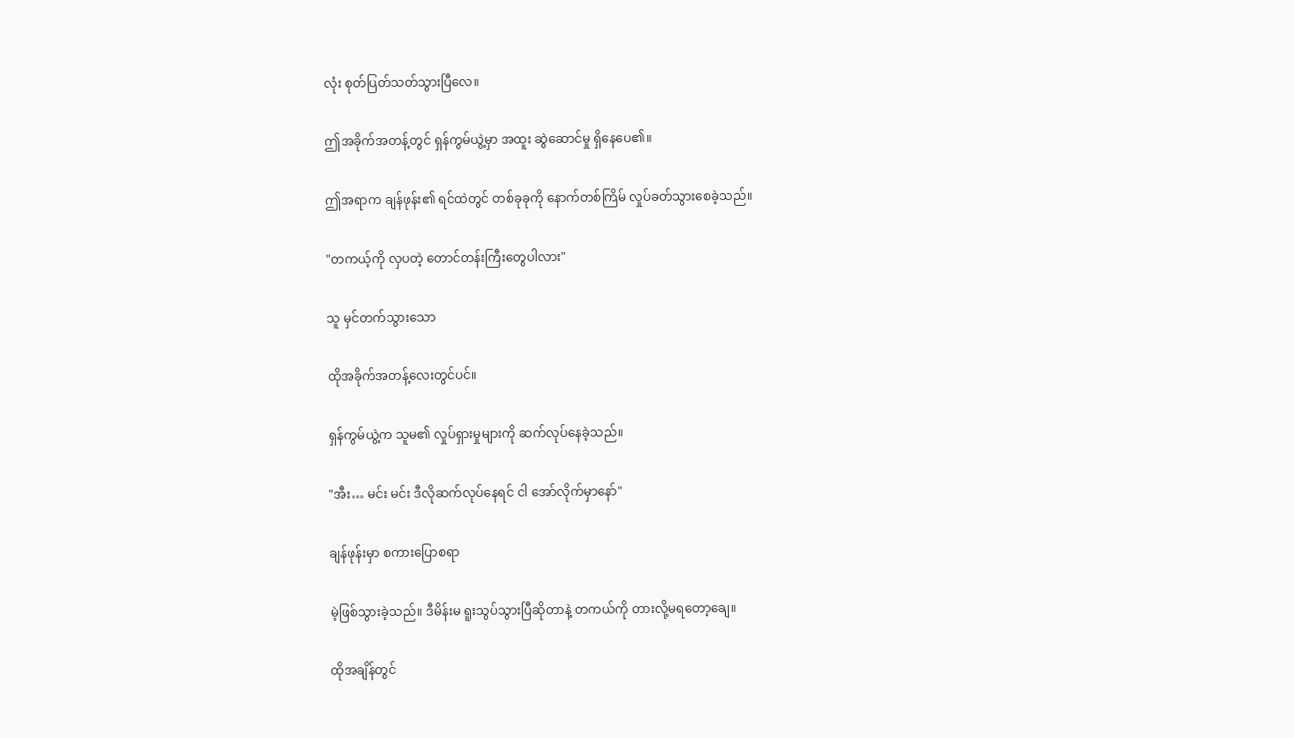လုံး စုတ်ပြတ်သတ်သွားပြီလေ။

ဤအခိုက်အတန့်တွင် ရှန်ကွမ်ယွဲ့မှာ အထူး ဆွဲဆောင်မှု ရှိနေပေ၏။

ဤအရာက ချန်ဖုန်း၏ ရင်ထဲတွင် တစ်ခုခုကို နောက်တစ်ကြိမ် လှုပ်ခတ်သွားစေခဲ့သည်။

"တကယ့်ကို လှပတဲ့ တောင်တန်းကြီးတွေပါလား"

သူ မှင်တက်သွားသော

ထိုအခိုက်အတန့်လေးတွင်ပင်။

ရှန်ကွမ်ယွဲ့က သူမ၏ လှုပ်ရှားမှုများကို ဆက်လုပ်နေခဲ့သည်။

"အီး… မင်း မင်း ဒီလိုဆက်လုပ်နေရင် ငါ အော်လိုက်မှာနော်"

ချန်ဖုန်းမှာ စကားပြောစရာ

မဲ့ဖြစ်သွားခဲ့သည်။ ဒီမိန်းမ ရူးသွပ်သွားပြီဆိုတာနဲ့ တကယ်ကို တားလို့မရတော့ချေ။

ထိုအချိန်တွင်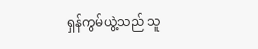ရှန်ကွမ်ယွဲ့သည် သူ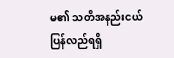မ၏ သတိအနည်းငယ် ပြန်လည်ရရှိ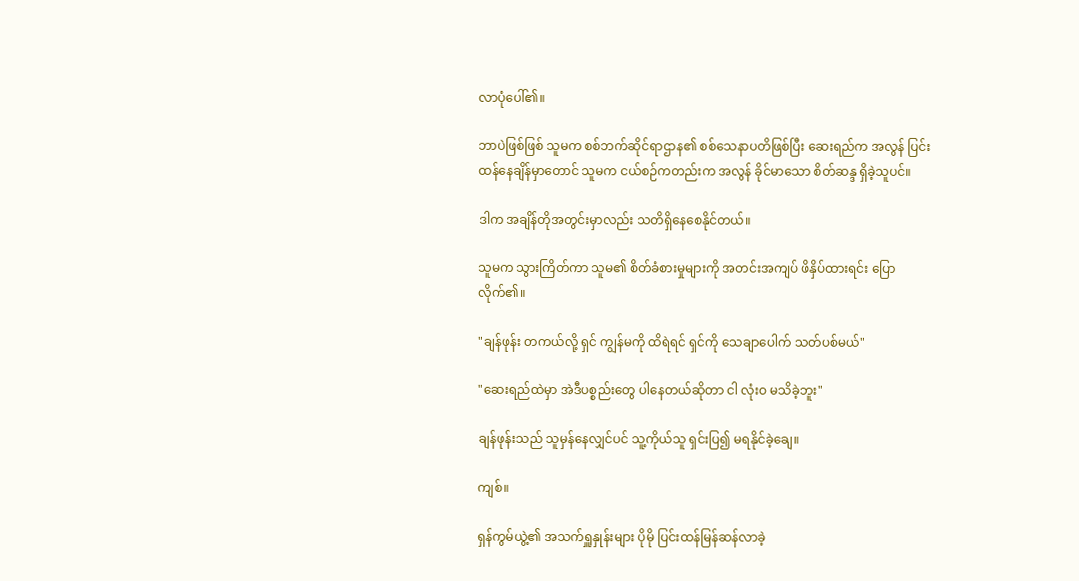လာပုံပေါ်၏။

ဘာပဲဖြစ်ဖြစ် သူမက စစ်ဘက်ဆိုင်ရာဌာန၏ စစ်သေနာပတိဖြစ်ပြီး ဆေးရည်က အလွန် ပြင်းထန်နေချိန်မှာတောင် သူမက ငယ်စဉ်ကတည်းက အလွန် ခိုင်မာသော စိတ်ဆန္ဒ ရှိခဲ့သူပင်။

ဒါက အချိန်တိုအတွင်းမှာလည်း သတိရှိနေစေနိုင်တယ်။

သူမက သွားကြိတ်ကာ သူမ၏ စိတ်ခံစားမှုများကို အတင်းအကျပ် ဖိနှိပ်ထားရင်း ပြောလိုက်၏။

"ချန်ဖုန်း တကယ်လို့ ရှင် ကျွန်မကို ထိရဲရင် ရှင်ကို သေချာပေါက် သတ်ပစ်မယ်"

"ဆေးရည်ထဲမှာ အဲဒီပစ္စည်းတွေ ပါနေတယ်ဆိုတာ ငါ လုံးဝ မသိခဲ့ဘူး"

ချန်ဖုန်းသည် သူမှန်နေလျှင်ပင် သူ့ကိုယ်သူ ရှင်းပြ၍ မရနိုင်ခဲ့ချေ။

ကျစ်။

ရှန်ကွမ်ယွဲ့၏ အသက်ရှူနှုန်းများ ပိုမို ပြင်းထန်မြန်ဆန်လာခဲ့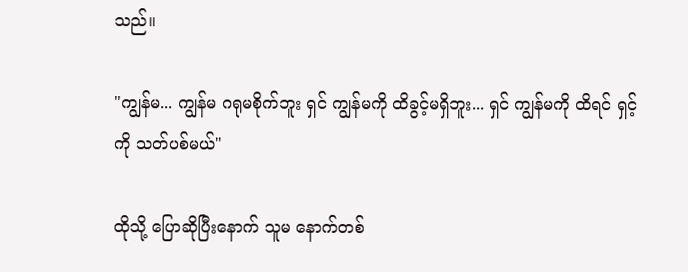သည်။

"ကျွန်မ... ကျွန်မ ဂရုမစိုက်ဘူး ရှင် ကျွန်မကို ထိခွင့်မရှိဘူး... ရှင် ကျွန်မကို ထိရင် ရှင့်ကို သတ်ပစ်မယ်"

ထိုသို့ ပြောဆိုပြီးနောက် သူမ နောက်တစ်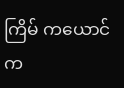ကြိမ် ကယောင်က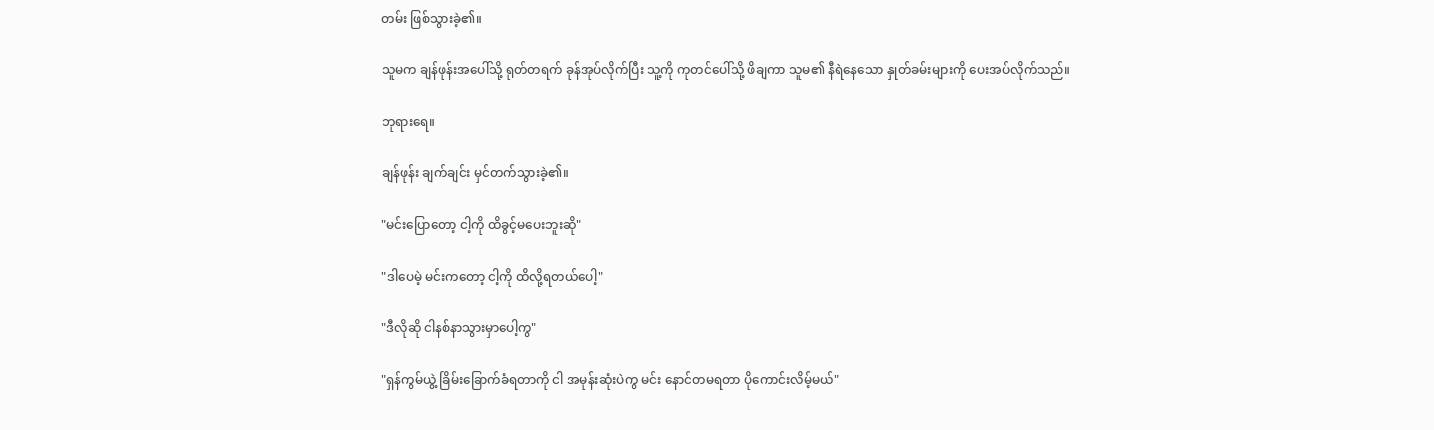တမ်း ဖြစ်သွားခဲ့၏။

သူမက ချန်ဖုန်းအပေါ်သို့ ရုတ်တရက် ခုန်အုပ်လိုက်ပြီး သူ့ကို ကုတင်ပေါ်သို့ ဖိချကာ သူမ၏ နီရဲနေသော နှုတ်ခမ်းများကို ပေးအပ်လိုက်သည်။

ဘုရားရေ။

ချန်ဖုန်း ချက်ချင်း မှင်တက်သွားခဲ့၏။

"မင်းပြောတော့ ငါ့ကို ထိခွင့်မပေးဘူးဆို"

"ဒါပေမဲ့ မင်းကတော့ ငါ့ကို ထိလို့ရတယ်ပေါ့"

"ဒီလိုဆို ငါနစ်နာသွားမှာပေါ့ကွ"

"ရှန်ကွမ်ယွဲ့ ခြိမ်းခြောက်ခံရတာကို ငါ အမုန်းဆုံးပဲကွ မင်း နောင်တမရတာ ပိုကောင်းလိမ့်မယ်"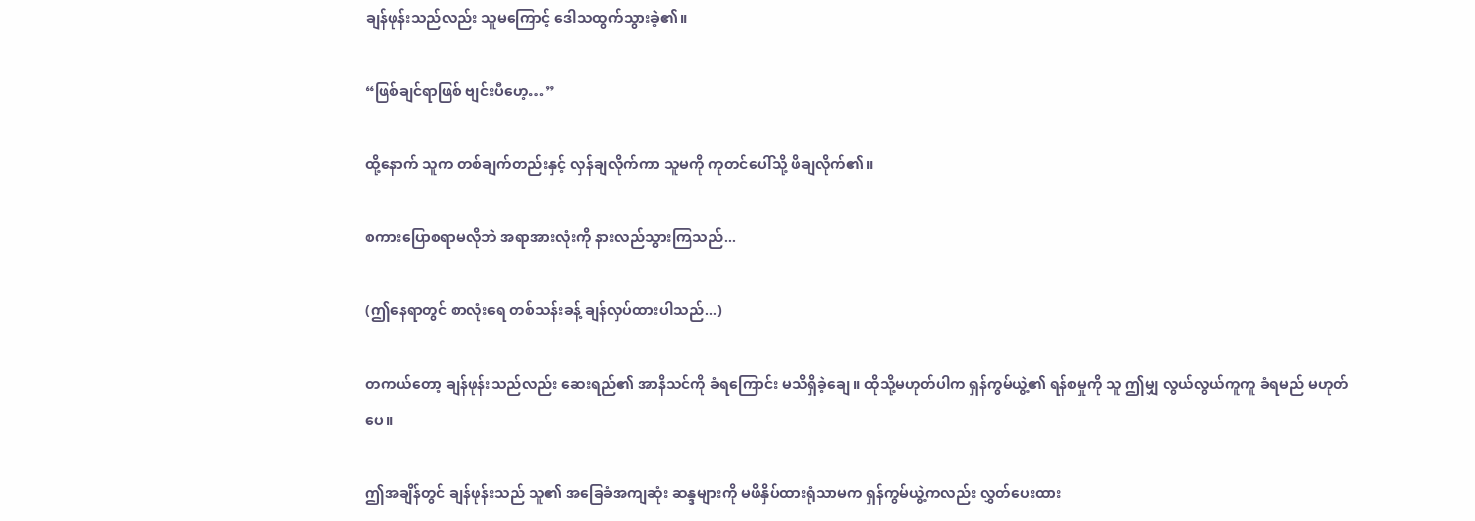ချန်ဖုန်းသည်လည်း သူမကြောင့် ဒေါသထွက်သွားခဲ့၏။

“ဖြစ်ချင်ရာဖြစ် ဗျင်းပီဟေ့…”

ထို့နောက် သူက တစ်ချက်တည်းနှင့် လှန်ချလိုက်ကာ သူမကို ကုတင်ပေါ်သို့ ဖိချလိုက်၏။

စကားပြောစရာမလိုဘဲ အရာအားလုံးကို နားလည်သွားကြသည်...

(ဤနေရာတွင် စာလုံးရေ တစ်သန်းခန့် ချန်လှပ်ထားပါသည်...)

တကယ်တော့ ချန်ဖုန်းသည်လည်း ဆေးရည်၏ အာနိသင်ကို ခံရကြောင်း မသိရှိခဲ့ချေ။ ထိုသို့မဟုတ်ပါက ရှန်ကွမ်ယွဲ့၏ ရန်စမှုကို သူ ဤမျှ လွယ်လွယ်ကူကူ ခံရမည် မဟုတ်ပေ။

ဤအချိန်တွင် ချန်ဖုန်းသည် သူ၏ အခြေခံအကျဆုံး ဆန္ဒများကို မဖိနှိပ်ထားရုံသာမက ရှန်ကွမ်ယွဲ့ကလည်း လွှတ်ပေးထား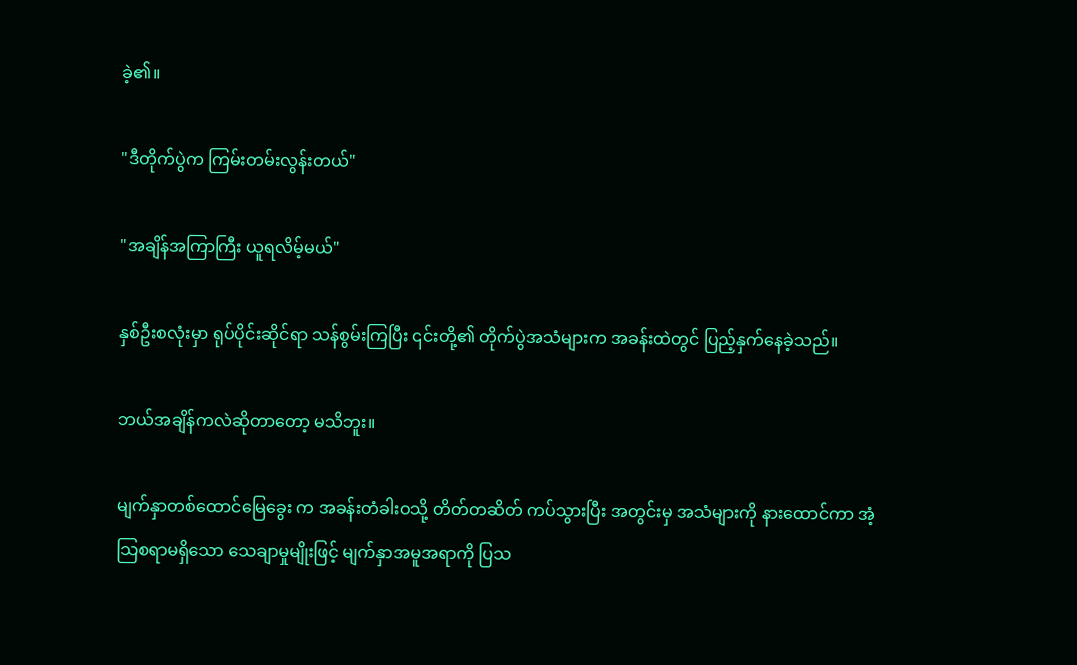ခဲ့၏။

"ဒီတိုက်ပွဲက ကြမ်းတမ်းလွန်းတယ်"

"အချိန်အကြာကြီး ယူရလိမ့်မယ်"

နှစ်ဦးစလုံးမှာ ရုပ်ပိုင်းဆိုင်ရာ သန်စွမ်းကြပြီး ၎င်းတို့၏ တိုက်ပွဲအသံများက အခန်းထဲတွင် ပြည့်နှက်နေခဲ့သည်။

ဘယ်အချိန်ကလဲဆိုတာတော့ မသိဘူး။

မျက်နှာတစ်ထောင်မြေခွေး က အခန်းတံခါးဝသို့ တိတ်တဆိတ် ကပ်သွားပြီး အတွင်းမှ အသံများကို နားထောင်ကာ အံ့သြစရာမရှိသော သေချာမှုမျိုးဖြင့် မျက်နှာအမူအရာကို ပြသ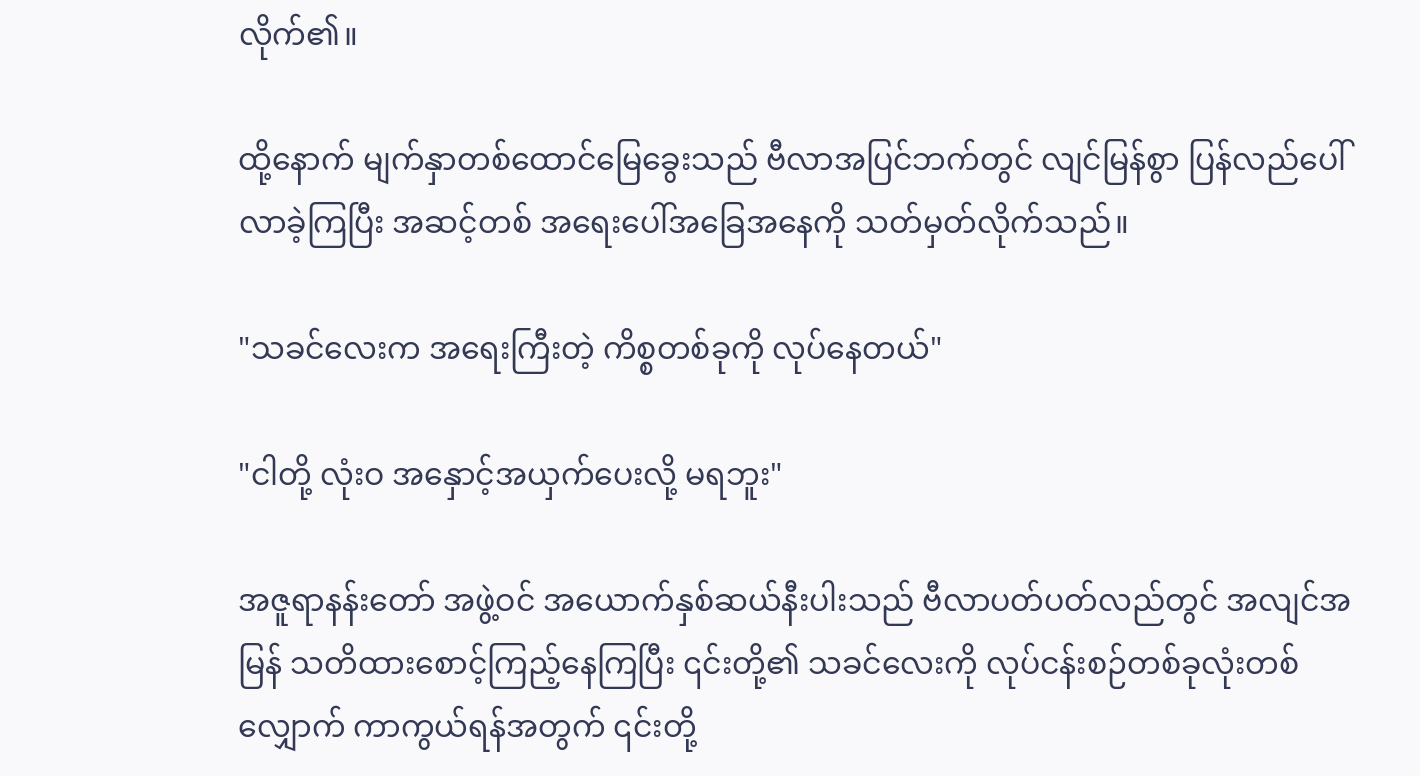လိုက်၏။

ထို့နောက် မျက်နှာတစ်ထောင်မြေခွေးသည် ဗီလာအပြင်ဘက်တွင် လျင်မြန်စွာ ပြန်လည်ပေါ်လာခဲ့ကြပြီး အဆင့်တစ် အရေးပေါ်အခြေအနေကို သတ်မှတ်လိုက်သည်။

"သခင်လေးက အရေးကြီးတဲ့ ကိစ္စတစ်ခုကို လုပ်နေတယ်"

"ငါတို့ လုံးဝ အနှောင့်အယှက်ပေးလို့ မရဘူး"

အဇူရာနန်းတော် အဖွဲ့ဝင် အယောက်နှစ်ဆယ်နီးပါးသည် ဗီလာပတ်ပတ်လည်တွင် အလျင်အမြန် သတိထားစောင့်ကြည့်နေကြပြီး ၎င်းတို့၏ သခင်လေးကို လုပ်ငန်းစဉ်တစ်ခုလုံးတစ်လျှောက် ကာကွယ်ရန်အတွက် ၎င်းတို့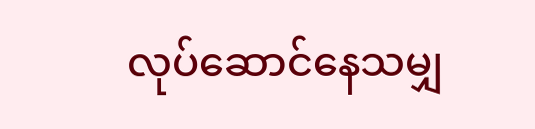လုပ်ဆောင်နေသမျှ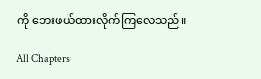ကို ဘေးဖယ်ထားလိုက်ကြလေသည်။

All Chapters